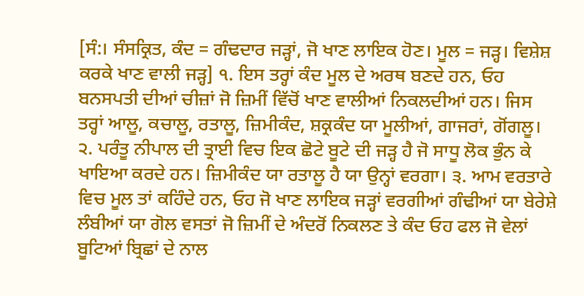[ਸੰ:। ਸੰਸਕ੍ਰਿਤ, ਕੰਦ = ਗੰਢਦਾਰ ਜੜ੍ਹਾਂ, ਜੋ ਖਾਣ ਲਾਇਕ ਹੋਣ। ਮੂਲ = ਜੜ੍ਹ। ਵਿਸ਼ੇਸ਼ ਕਰਕੇ ਖਾਣ ਵਾਲੀ ਜੜ੍ਹ] ੧. ਇਸ ਤਰ੍ਹਾਂ ਕੰਦ ਮੂਲ ਦੇ ਅਰਥ ਬਣਦੇ ਹਨ, ਓਹ ਬਨਸਪਤੀ ਦੀਆਂ ਚੀਜ਼ਾਂ ਜੋ ਜ਼ਿਮੀਂ ਵਿੱਚੋਂ ਖਾਣ ਵਾਲੀਆਂ ਨਿਕਲਦੀਆਂ ਹਨ। ਜਿਸ ਤਰ੍ਹਾਂ ਆਲੂ, ਕਚਾਲੂ, ਰਤਾਲੂ, ਜ਼ਿਮੀਕੰਦ, ਸ਼ਕ੍ਰਕੰਦ ਯਾ ਮੂਲੀਆਂ, ਗਾਜਰਾਂ, ਗੋਂਗਲੂ। ੨. ਪਰੰਤੂ ਨੀਪਾਲ ਦੀ ਤ੍ਰਾਈ ਵਿਚ ਇਕ ਛੋਟੇ ਬੂਟੇ ਦੀ ਜੜ੍ਹ ਹੈ ਜੋ ਸਾਧੂ ਲੋਕ ਭੁੰਨ ਕੇ ਖਾਇਆ ਕਰਦੇ ਹਨ। ਜ਼ਿਮੀਕੰਦ ਯਾ ਰਤਾਲੂ ਹੈ ਯਾ ਉਨ੍ਹਾਂ ਵਰਗਾ। ੩. ਆਮ ਵਰਤਾਰੇ ਵਿਚ ਮੂਲ ਤਾਂ ਕਹਿੰਦੇ ਹਨ, ਓਹ ਜੋ ਖਾਣ ਲਾਇਕ ਜੜ੍ਹਾਂ ਵਰਗੀਆਂ ਗੰਢੀਆਂ ਯਾ ਬੇਰੇਸ਼ੇ ਲੰਬੀਆਂ ਯਾ ਗੋਲ ਵਸਤਾਂ ਜੋ ਜ਼ਿਮੀਂ ਦੇ ਅੰਦਰੋਂ ਨਿਕਲਣ ਤੇ ਕੰਦ ਓਹ ਫਲ ਜੋ ਵੇਲਾਂ ਬੂਟਿਆਂ ਬ੍ਰਿਛਾਂ ਦੇ ਨਾਲ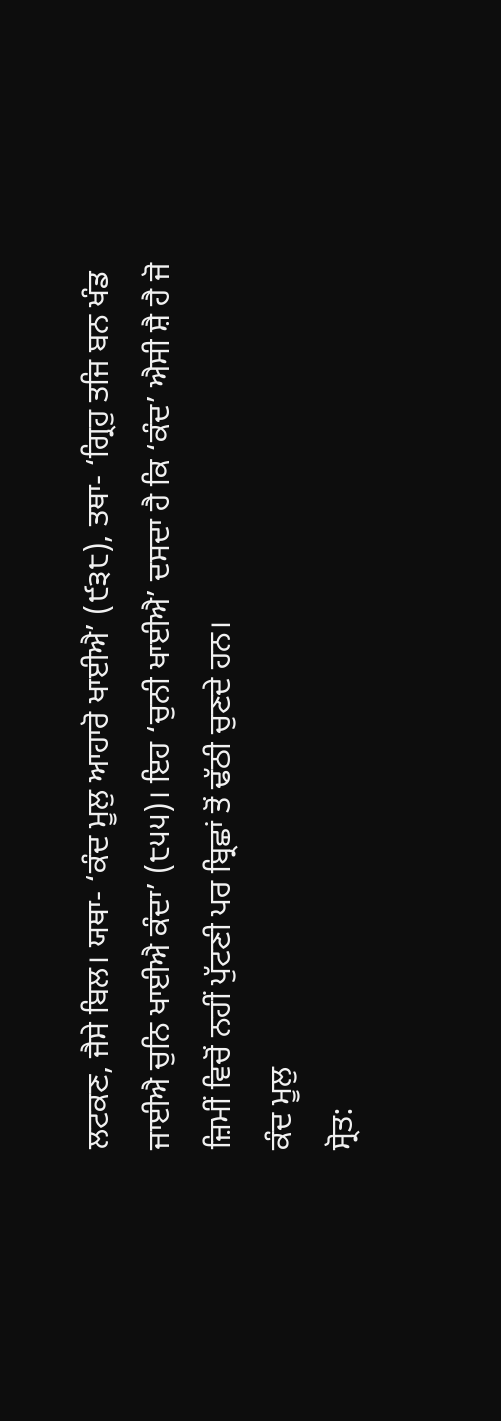ਲਟਕਣ, ਜੈਸੇ ਬਿਲ। ਯਥਾ- ‘ਕੰਦ ਮੂਲੁ ਆਹਾਰੋ ਖਾਈਐ’ (੯੩੮), ਤਥਾ- ‘ਗ੍ਰਿਹੁ ਤਜਿ ਬਨ ਖੰਡ ਜਾਈਐ ਚੁਨਿ ਖਾਈਐ ਕੰਦਾ’ (੮੫੫)। ਇਹ ‘ਚੁਨੀ ਖਾਈਐ’ ਦਸਦਾ ਹੈ ਕਿ ‘ਕੰਦ’ ਐਸੀ ਸ਼ੈ ਹੈ ਜੋ ਜ਼ਿਮੀਂ ਵਿਚੋਂ ਨਹੀਂ ਪੁੱਟਣੀ ਪਰ ਬ੍ਰਿਛਾਂ ਤੋਂ ਢੱਠੀ ਚੁਣਦੇ ਹਨ।
ਕੰਦ ਮੂਲੁ
ਸ੍ਰੋਤ: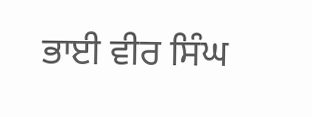ਭਾਈ ਵੀਰ ਸਿੰਘ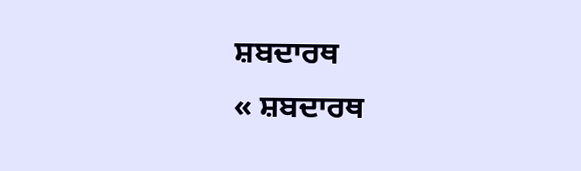ਸ਼ਬਦਾਰਥ
« ਸ਼ਬਦਾਰਥ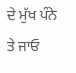ਦੇ ਮੁੱਖ ਪੰਨੇ ਤੇ ਜਾਓ